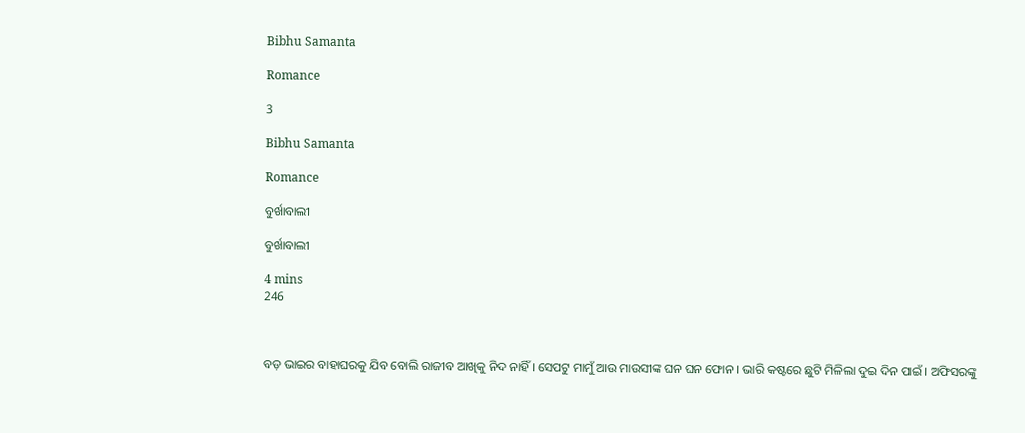Bibhu Samanta

Romance

3

Bibhu Samanta

Romance

ବୁର୍ଖାବାଲୀ

ବୁର୍ଖାବାଲୀ

4 mins
246



ବଡ଼ ଭାଇର ବାହାଘରକୁ ଯିବ ବୋଲି ରାଜୀବ ଆଖିକୁ ନିଦ ନାହିଁ । ସେପଟୁ ମାମୁଁ ଆଉ ମାଉସୀଙ୍କ ଘନ ଘନ ଫୋନ । ଭାରି କଷ୍ଟରେ ଛୁଟି ମିଳିଲା ଦୁଇ ଦିନ ପାଇଁ । ଅଫିସରଙ୍କୁ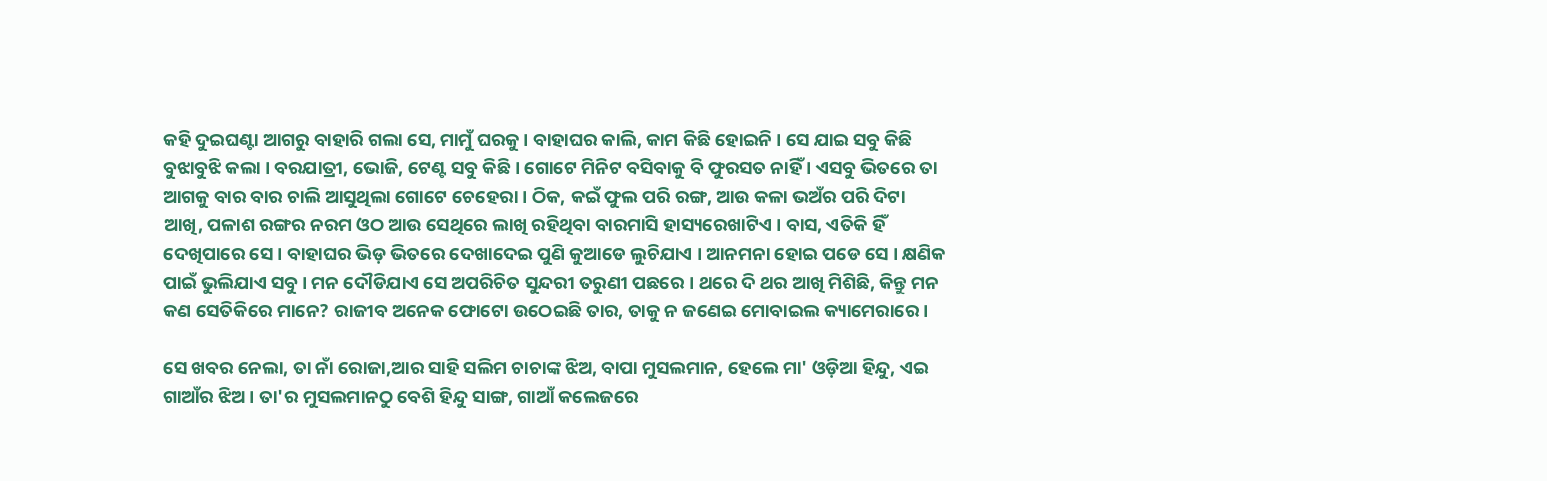କହି ଦୁଇଘଣ୍ଟା ଆଗରୁ ବାହାରି ଗଲା ସେ, ମାମୁଁ ଘରକୁ । ବାହାଘର କାଲି, କାମ କିଛି ହୋଇନି । ସେ ଯାଇ ସବୁ କିଛି ବୁଝାବୁଝି କଲା । ବରଯାତ୍ରୀ, ଭୋଜି, ଟେଣ୍ଟ ସବୁ କିଛି । ଗୋଟେ ମିନିଟ ବସିବାକୁ ବି ଫୁରସତ ନାହିଁ । ଏସବୁ ଭିତରେ ତା ଆଗକୁ ବାର ବାର ଚାଲି ଆସୁଥିଲା ଗୋଟେ ଚେହେରା । ଠିକ, କଇଁ ଫୁଲ ପରି ରଙ୍ଗ, ଆଉ କଳା ଭଅଁର ପରି ଦିଟା ଆଖି, ପଳାଶ ରଙ୍ଗର ନରମ ଓଠ ଆଉ ସେଥିରେ ଲାଖି ରହିଥିବା ବାରମାସି ହାସ୍ୟରେଖାଟିଏ । ବାସ, ଏତିକି ହିଁ ଦେଖିପାରେ ସେ । ବାହାଘର ଭିଡ଼ ଭିତରେ ଦେଖାଦେଇ ପୁଣି କୁଆଡେ ଲୁଚିଯାଏ । ଆନମନା ହୋଇ ପଡେ ସେ । କ୍ଷଣିକ ପାଇଁ ଭୁଲିଯାଏ ସବୁ । ମନ ଦୌଡିଯାଏ ସେ ଅପରିଚିତ ସୁନ୍ଦରୀ ତରୁଣୀ ପଛରେ । ଥରେ ଦି ଥର ଆଖି ମିଶିଛି, କିନ୍ତୁ ମନ କଣ ସେତିକିରେ ମାନେ? ରାଜୀବ ଅନେକ ଫୋଟୋ ଉଠେଇଛି ତାର, ତାକୁ ନ ଜଣେଇ ମୋବାଇଲ କ୍ୟାମେରାରେ ।

ସେ ଖବର ନେଲା, ତା ନାଁ ରୋଜା,ଆର ସାହି ସଲିମ ଚାଚାଙ୍କ ଝିଅ, ବାପା ମୁସଲମାନ, ହେଲେ ମା' ଓଡ଼ିଆ ହିନ୍ଦୁ, ଏଇ ଗାଆଁର ଝିଅ । ତା'ର ମୁସଲମାନଠୁ ବେଶି ହିନ୍ଦୁ ସାଙ୍ଗ, ଗାଆଁ କଲେଜରେ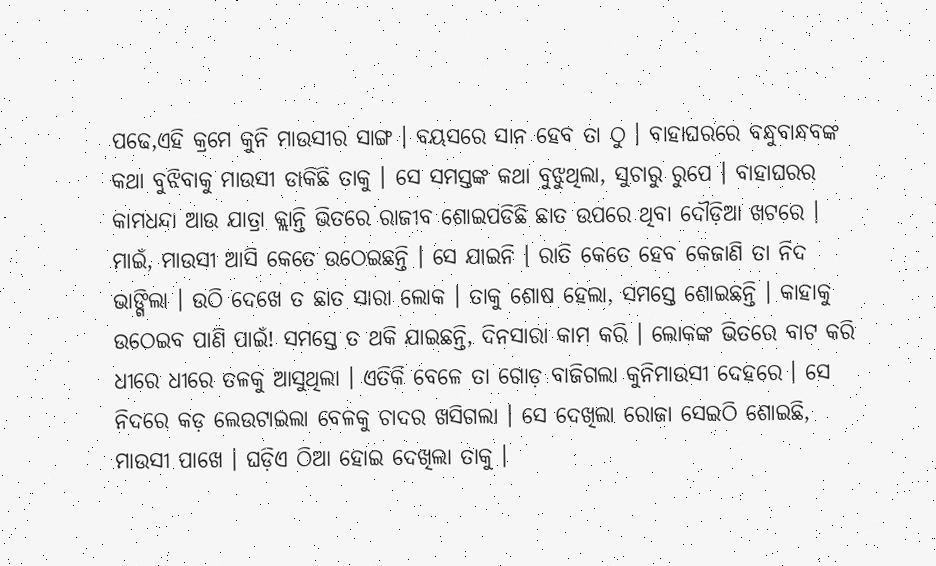ପଢେ,ଏହି କ୍ରମେ କୁନି ମାଉସୀର ସାଙ୍ଗ । ବୟସରେ ସାନ ହେବ ତା ଠୁ । ବାହାଘରରେ ବନ୍ଧୁବାନ୍ଧବଙ୍କ କଥା ବୁଝିବାକୁ ମାଉସୀ ଡାକିଛି ତାକୁ । ସେ ସମସ୍ତଙ୍କ କଥା ବୁଝୁଥିଲା, ସୁଚାରୁ ରୁପେ । ବାହାଘରର କାମଧନ୍ଦା ଆଉ ଯାତ୍ରା କ୍ଲାନ୍ତି ଭିତରେ ରାଜୀବ ଶୋଇପଡିଛି ଛାତ ଉପରେ ଥିବା ଦୌଡ଼ିଆ ଖଟରେ । ମାଇଁ, ମାଉସୀ ଆସି କେତେ ଉଠେଇଛନ୍ତି । ସେ ଯାଇନି । ରାତି କେତେ ହେବ କେଜାଣି ତା ନିଦ ଭାଙ୍ଗିଲା । ଉଠି ଦେଖେ ତ ଛାତ ସାରା ଲୋକ । ତାକୁ ଶୋଷ ହେଲା, ସମସ୍ତେ ଶୋଇଛନ୍ତି । କାହାକୁ ଉଠେଇବ ପାଣି ପାଇଁ! ସମସ୍ତେ ତ ଥକି ଯାଇଛନ୍ତି, ଦିନସାରା କାମ କରି । ଲୋକଙ୍କ ଭିତରେ ବାଟ କରି ଧୀରେ ଧୀରେ ତଳକୁ ଆସୁଥିଲା । ଏତିକି ବେଳେ ତା ଗୋଡ଼ ବାଜିଗଲା କୁନିମାଉସୀ ଦେହରେ । ସେ ନିଦରେ କଡ଼ ଲେଉଟାଇଲା ବେଳକୁ ଚାଦର ଖସିଗଲା । ସେ ଦେଖିଲା ରୋଜା ସେଇଠି ଶୋଇଛି, ମାଉସୀ ପାଖେ । ଘଡ଼ିଏ ଠିଆ ହୋଇ ଦେଖିଲା ତାକୁ ।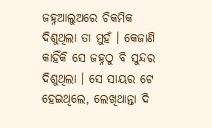ଜହ୍ନଆଲୁଅରେ ଚିକମିକ ଦିଶୁଥିଲା ତା ମୁହଁ । କେଜାଣି କାହିଁକି ସେ ଜହ୍ନଠୁ ବି ସୁନ୍ଦର ଦିଶୁଥିଲା । ସେ ସାୟର ଟେ ହେଇଥିଲେ, ଲେଖିଥାନ୍ତା ଦି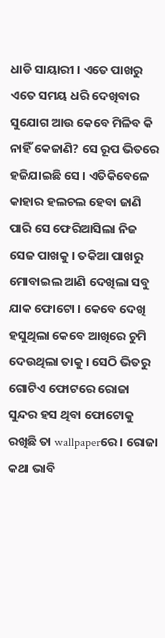ଧାଡି ସାୟାରୀ । ଏତେ ପାଖରୁ ଏତେ ସମୟ ଧରି ଦେଖିବାର ସୁଯୋଗ ଆଉ କେବେ ମିଳିବ କି ନାହିଁ କେଜାଣି? ସେ ରୂପ ଭିତରେ ହଜିଯାଇଛି ସେ । ଏତିକିବେଳେ କାହାର ହଲଚଲ ହେବା ଜାଣି ପାରି ସେ ଫେରିଆସିଲା ନିଜ ସେଜ ପାଖକୁ । ତକିଆ ପାଖରୁ ମୋବାଇଲ ଆଣି ଦେଖିଲା ସବୁ ଯାକ ଫୋଟୋ । କେବେ ଦେଖି ହସୁଥିଲା କେବେ ଆଖିରେ ଚୁମି ଦେଉଥିଲା ତାକୁ । ସେଠି ଭିତରୁ ଗୋଟିଏ ଫୋଟରେ ରୋଜା ସୁନ୍ଦର ହସ ଥିବା ଫୋଟୋକୁ ରଖିଛି ତା wallpaperରେ । ରୋଜା କଥା ଭାବି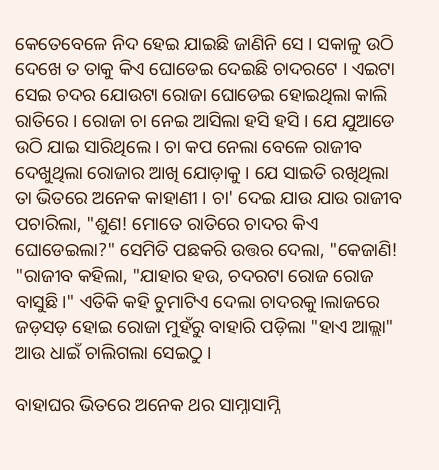କେତେବେଳେ ନିଦ ହେଇ ଯାଇଛି ଜାଣିନି ସେ । ସକାଳୁ ଉଠି ଦେଖେ ତ ତାକୁ କିଏ ଘୋଡେଇ ଦେଇଛି ଚାଦରଟେ । ଏଇଟା ସେଇ ଚଦର ଯୋଉଟା ରୋଜା ଘୋଡେଇ ହୋଇଥିଲା କାଲି ରାତିରେ । ରୋଜା ଚା ନେଇ ଆସିଲା ହସି ହସି । ଯେ ଯୁଆଡେ ଉଠି ଯାଇ ସାରିଥିଲେ । ଚା କପ ନେଲା ବେଳେ ରାଜୀବ ଦେଖୁଥିଲା ରୋଜାର ଆଖି ଯୋଡ଼ାକୁ । ଯେ ସାଇତି ରଖିଥିଲା ତା ଭିତରେ ଅନେକ କାହାଣୀ । ଚା' ଦେଇ ଯାଉ ଯାଉ ରାଜୀବ ପଚାରିଲା, "ଶୁଣ! ମୋତେ ରାତିରେ ଚାଦର କିଏ ଘୋଡେଇଲା?" ସେମିତି ପଛକରି ଉତ୍ତର ଦେଲା, "କେଜାଣି! "ରାଜୀବ କହିଲା, "ଯାହାର ହଉ, ଚଦରଟା ରୋଜ ରୋଜ ବାସୁଛି।" ଏତିକି କହି ଚୁମାଟିଏ ଦେଲା ଚାଦରକୁ।ଲାଜରେ ଜଡ଼ସଡ଼ ହୋଇ ରୋଜା ମୁହଁରୁ ବାହାରି ପଡ଼ିଲା "ହାଏ ଆଲ୍ଲା" ଆଉ ଧାଇଁ ଚାଲିଗଲା ସେଇଠୁ ।

ବାହାଘର ଭିତରେ ଅନେକ ଥର ସାମ୍ନାସାମ୍ନି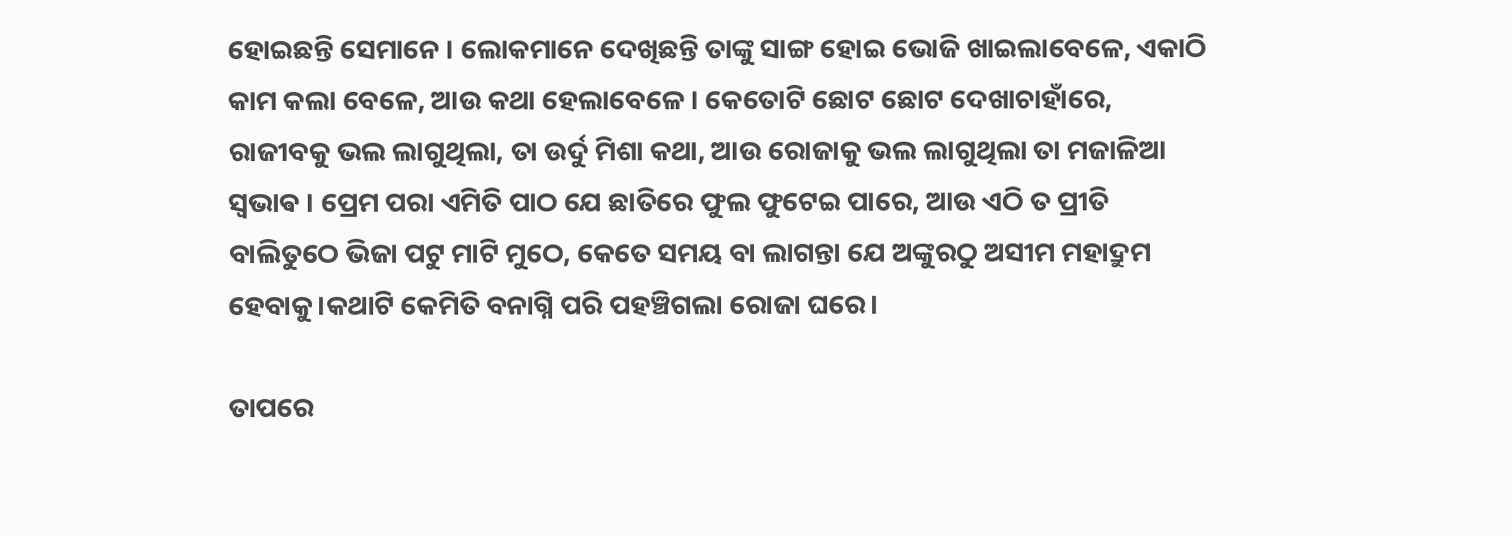ହୋଇଛନ୍ତି ସେମାନେ । ଲୋକମାନେ ଦେଖିଛନ୍ତି ତାଙ୍କୁ ସାଙ୍ଗ ହୋଇ ଭୋଜି ଖାଇଲାବେଳେ, ଏକାଠି କାମ କଲା ବେଳେ, ଆଉ କଥା ହେଲାବେଳେ । କେତୋଟି ଛୋଟ ଛୋଟ ଦେଖାଚାହାଁରେ, ରାଜୀବକୁ ଭଲ ଲାଗୁଥିଲା, ତା ଉର୍ଦୁ ମିଶା କଥା, ଆଉ ରୋଜାକୁ ଭଲ ଲାଗୁଥିଲା ତା ମଜାଳିଆ ସ୍ଵଭାଵ । ପ୍ରେମ ପରା ଏମିତି ପାଠ ଯେ ଛାତିରେ ଫୁଲ ଫୁଟେଇ ପାରେ, ଆଉ ଏଠି ତ ପ୍ରୀତି ବାଲିତୁଠେ ଭିଜା ପଟୁ ମାଟି ମୁଠେ, କେତେ ସମୟ ବା ଲାଗନ୍ତା ଯେ ଅଙ୍କୁରଠୁ ଅସୀମ ମହାଦ୍ରୁମ ହେବାକୁ।କଥାଟି କେମିତି ବନାଗ୍ନି ପରି ପହଞ୍ଚିଗଲା ରୋଜା ଘରେ।

ତାପରେ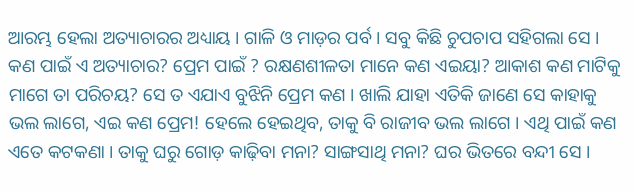ଆରମ୍ଭ ହେଲା ଅତ୍ୟାଚାରର ଅଧ୍ୟାୟ । ଗାଳି ଓ ମାଡ଼ର ପର୍ବ । ସବୁ କିଛି ଚୁପଚାପ ସହିଗଲା ସେ । କଣ ପାଇଁ ଏ ଅତ୍ୟାଚାର? ପ୍ରେମ ପାଇଁ ? ରକ୍ଷଣଶୀଳତା ମାନେ କଣ ଏଇୟା? ଆକାଶ କଣ ମାଟିକୁ ମାଗେ ତା ପରିଚୟ? ସେ ତ ଏଯାଏ ବୁଝିନି ପ୍ରେମ କଣ । ଖାଲି ଯାହା ଏତିକି ଜାଣେ ସେ କାହାକୁ ଭଲ ଲାଗେ, ଏଇ କଣ ପ୍ରେମ! ହେଲେ ହେଇଥିବ, ତାକୁ ବି ରାଜୀବ ଭଲ ଲାଗେ । ଏଥି ପାଇଁ କଣ ଏତେ କଟକଣା । ତାକୁ ଘରୁ ଗୋଡ଼ କାଢ଼ିବା ମନା? ସାଙ୍ଗସାଥି ମନା? ଘର ଭିତରେ ବନ୍ଦୀ ସେ ।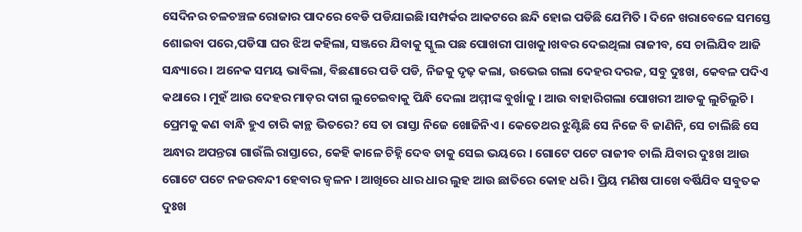ସେଦିନର ଚଳଚଞ୍ଚଳ ରୋଜାର ପାଦରେ ବେଡି ପଡିଯାଇଛି।ସମ୍ପର୍କର ଆକଟରେ ଛନ୍ଦି ହୋଇ ପଡିଛି ଯେମିତି । ଦିନେ ଖରାବେଳେ ସମସ୍ତେ ଶୋଇବା ପରେ,ପଡିସା ଘର ଝିଅ କହିଲା, ସଞ୍ଜରେ ଯିବାକୁ ସ୍କୁଲ ପଛ ପୋଖରୀ ପାଖକୁ।ଖବର ଦେଇଥିଲା ରାଜୀବ, ସେ ଚାଲିଯିବ ଆଜି ସନ୍ଧ୍ୟାରେ । ଅନେକ ସମୟ ଭାବିଲା, ବିଛଣାରେ ପଡି ପଡି, ନିଜକୁ ଦୃଢ଼ କଲା, ଉଭେଇ ଗଲା ଦେହର ଦରଜ, ସବୁ ଦୁଃଖ, କେବଳ ପଦିଏ କଥାରେ । ମୁହଁ ଆଉ ଦେହର ମାଡ଼ର ଦାଗ ଲୁଚେଇବାକୁ ପିନ୍ଧି ଦେଲା ଅମ୍ମୀଙ୍କ ବୁର୍ଖାକୁ । ଆଉ ବାହାରିଗଲା ପୋଖରୀ ଆଡକୁ ଲୁଚିଲୁଚି । ପ୍ରେମକୁ କଣ ବାନ୍ଧି ହୁଏ ଚାରି କାନ୍ଥ ଭିତରେ? ସେ ତା ରାସ୍ତା ନିଜେ ଖୋଜିନିଏ । କେତେଥର ଝୁଣ୍ଟିଛି ସେ ନିଜେ ବି ଜାଣିନି, ସେ ଚାଲିଛି ସେ ଅନ୍ଧାର ଅପନ୍ତରା ଗାଉଁଲି ରାସ୍ତାରେ, କେହି କାଳେ ଚିହ୍ନି ଦେବ ତାକୁ ସେଇ ଭୟରେ । ଗୋଟେ ପଟେ ରାଜୀବ ଚାଲି ଯିବାର ଦୁଃଖ ଆଉ ଗୋଟେ ପଟେ ନଜରବନ୍ଦୀ ହେବାର ଜ୍ବଳନ । ଆଖିରେ ଧାର ଧାର ଲୁହ ଆଉ ଛାତିରେ କୋହ ଧରି । ପ୍ରିୟ ମଣିଷ ପାଖେ ବର୍ଷିଯିବ ସବୁତକ ଦୁଃଖ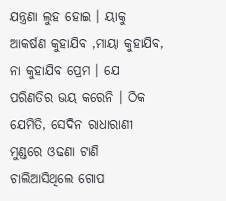ଯନ୍ତ୍ରଣା ଲୁହ ହୋଇ । ୟାକୁ ଆକର୍ଷଣ କୁହାଯିବ ,ମାୟା କୁହାଯିବ, ନା କୁହାଯିବ ପ୍ରେମ । ଯେ ପରିଣତିର ଭୟ କରେନି । ଠିକ ଯେମିତି, ସେଦିନ ରାଧାରାଣୀ ମୁଣ୍ଡରେ ଓଢଣା ଟାଣି ଚାଲିଆସିଥିଲେ ଗୋପ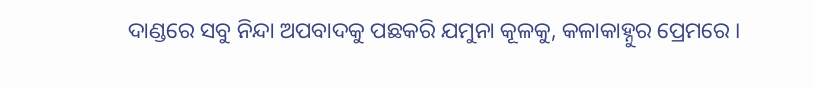ଦାଣ୍ଡରେ ସବୁ ନିନ୍ଦା ଅପବାଦକୁ ପଛକରି ଯମୁନା କୂଳକୁ, କଳାକାହ୍ନୁର ପ୍ରେମରେ ।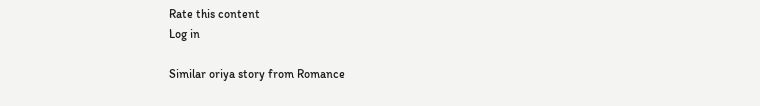Rate this content
Log in

Similar oriya story from Romance